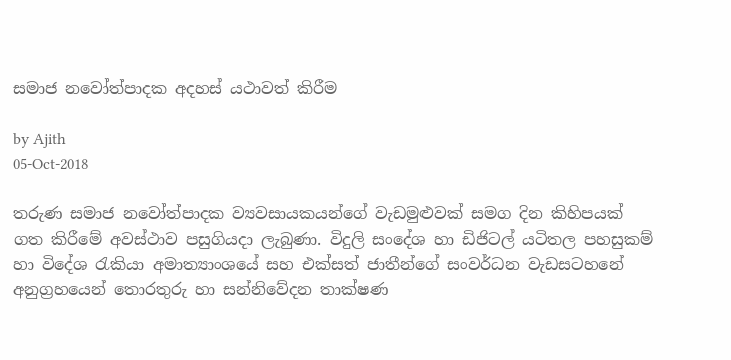සමාජ නවෝත්පාදක අදහස් යථාවත් කිරීම

by Ajith
05-Oct-2018

තරුණ සමාජ නවෝත්පාදක ව්‍යවසායකයන්ගේ වැඩමුළුවක් සමග දින කිහිපයක් ගත කිරීමේ අවස්ථාව පසුගියදා ලැබුණා. විදුලි සංදේශ හා ඩිජිටල් යටිතල පහසුකම් හා විදේශ රැකියා අමාත්‍යාංශයේ සහ එක්සත් ජාතීන්ගේ සංවර්ධන වැඩසටහනේ අනුග්‍ර‍හයෙන් තොරතුරු හා සන්නිවේදන තාක්ෂණ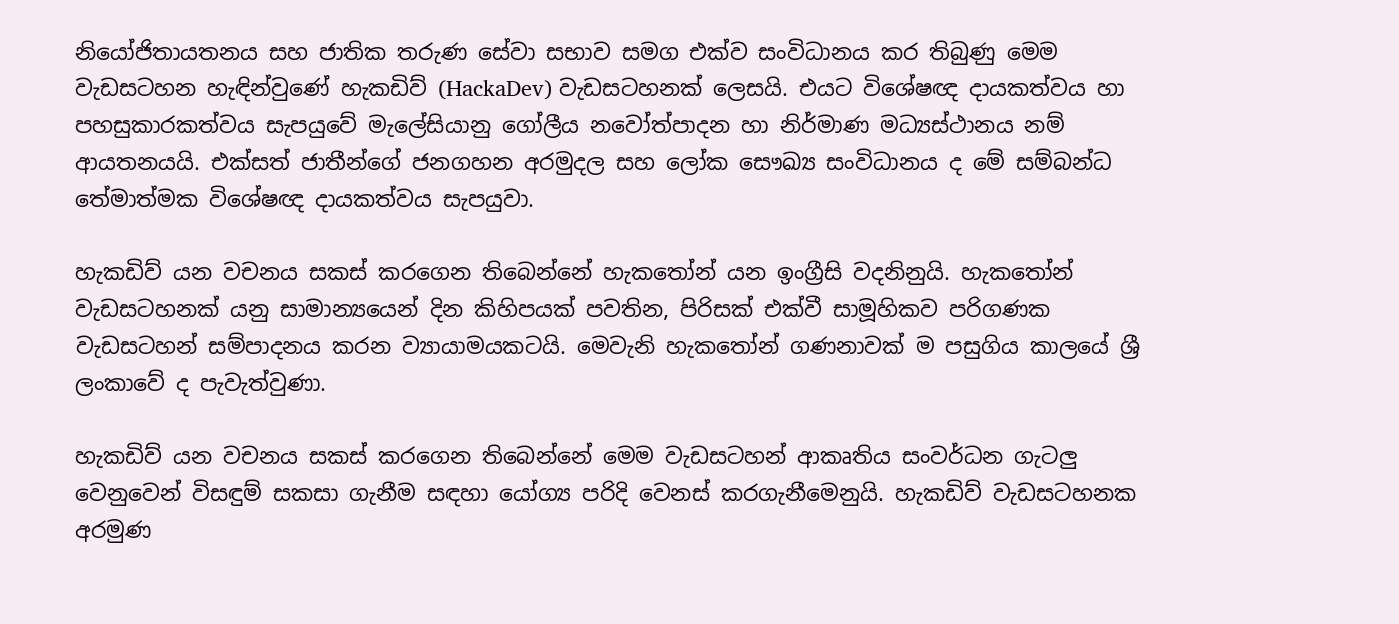නියෝජිතායතනය සහ ජාතික තරුණ සේවා සභාව සමග එක්ව සංවිධානය කර තිබුණු මෙම වැඩසටහන හැඳින්වුණේ හැකඩිව් (HackaDev) වැඩසටහනක් ලෙසයි. එයට විශේෂඥ දායකත්වය හා පහසුකාරකත්වය සැපයුවේ මැලේසියානු ගෝලීය නවෝත්පාදන හා නිර්මාණ මධ්‍යස්ථානය නම් ආයතනයයි. එක්සත් ජාතීන්ගේ ජනගහන අරමුදල සහ ලෝක සෞඛ්‍ය සංවිධානය ද මේ සම්බන්ධ තේමාත්මක විශේෂඥ දායකත්වය සැපයුවා.

හැකඩිව් යන වචනය සකස් කරගෙන තිබෙන්නේ හැකතෝන් යන ඉංග්‍රීසි වදනිනුයි. හැකතෝන් වැඩසටහනක් යනු සාමාන්‍යයෙන් දින කිහිපයක් පවතින, පිරිසක් එක්වී සාමූහිකව පරිගණක වැඩසටහන් සම්පාදනය කරන ව්‍යායාමයකටයි. මෙවැනි හැකතෝන් ගණනාවක් ම පසුගිය කාලයේ ශ්‍රී ලංකාවේ ද පැවැත්වුණා.

හැකඩිව් යන වචනය සකස් කරගෙන තිබෙන්නේ මෙම වැඩසටහන් ආකෘතිය සංවර්ධන ගැටලු වෙනුවෙන් විසඳුම් සකසා ගැනීම සඳහා යෝග්‍ය පරිදි වෙනස් කරගැනීමෙනුයි. හැකඩිව් වැඩසටහනක අරමුණ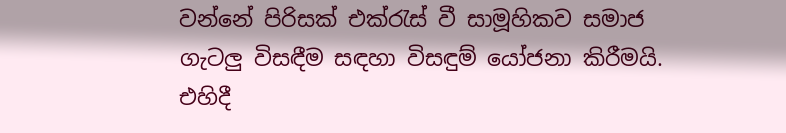වන්නේ පිරිසක් එක්රැස් වී සාමූහිකව සමාජ ගැටලු විසඳීම සඳහා විසඳුම් යෝජනා කිරීමයි. එහිදී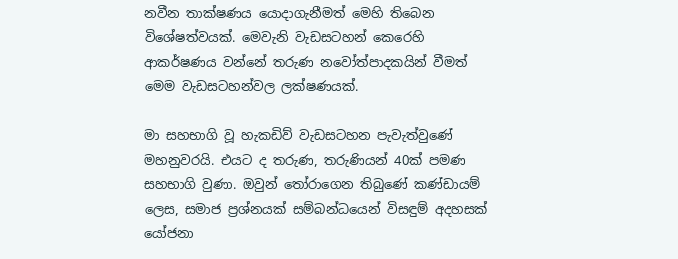නවීන තාක්ෂණය යොදාගැනීමත් මෙහි තිබෙන විශේෂත්වයක්. මෙවැනි වැඩසටහන් කෙරෙහි ආකර්ෂණය වන්නේ තරුණ නවෝත්පාදකයින් වීමත් මෙම වැඩසටහන්වල ලක්ෂණයක්.

මා සහභාගි වූ හැකඩිව් වැඩසටහන පැවැත්වුණේ මහනුවරයි. එයට ද තරුණ, තරුණියන් 40ක් පමණ සහභාගි වුණා. ඔවුන් තෝරාගෙන තිබුණේ කණ්ඩායම් ලෙස, සමාජ ප්‍ර‍ශ්නයක් සම්බන්ධයෙන් විසඳුම් අදහසක් යෝජනා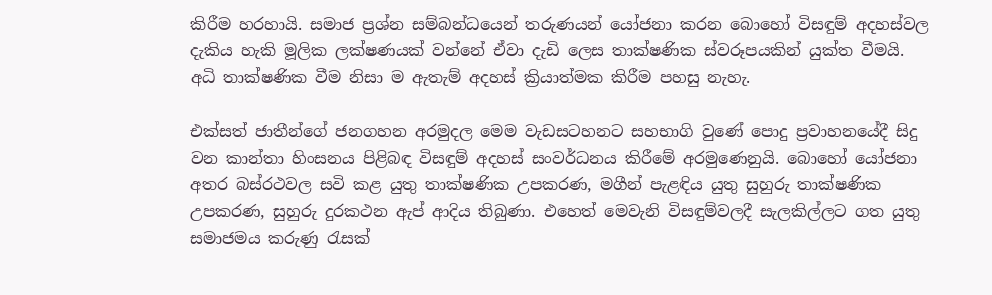කිරීම හරහායි. සමාජ ප්‍ර‍ශ්න සම්බන්ධයෙන් තරුණයන් යෝජනා කරන බොහෝ විසඳුම් අදහස්වල දැකිය හැකි මූලික ලක්ෂණයක් වන්නේ ඒවා දැඩි ලෙස තාක්ෂණික ස්වරූපයකින් යුක්ත වීමයි.  අධි තාක්ෂණික වීම නිසා ම ඇතැම් අදහස් ක්‍රියාත්මක කිරීම පහසු නැහැ.

එක්සත් ජාතීන්ගේ ජනගහන අරමුදල මෙම වැඩසටහනට සහභාගි වුණේ පොදු ප්‍ර‍වාහනයේදී සිදු වන කාන්තා හිංසනය පිළිබඳ විසඳුම් අදහස් සංවර්ධනය කිරීමේ අරමුණෙනුයි. බොහෝ යෝජනා අතර බස්රථවල සවි කළ යුතු තාක්ෂණික උපකරණ, මගීන් පැළඳිය යුතු සුහුරු තාක්ෂණික උපකරණ, සුහුරු දුරකථන ඇප් ආදිය තිබුණා. එහෙත් මෙවැනි විසඳුම්වලදී සැලකිල්ලට ගත යුතු සමාජමය කරුණු රැසක්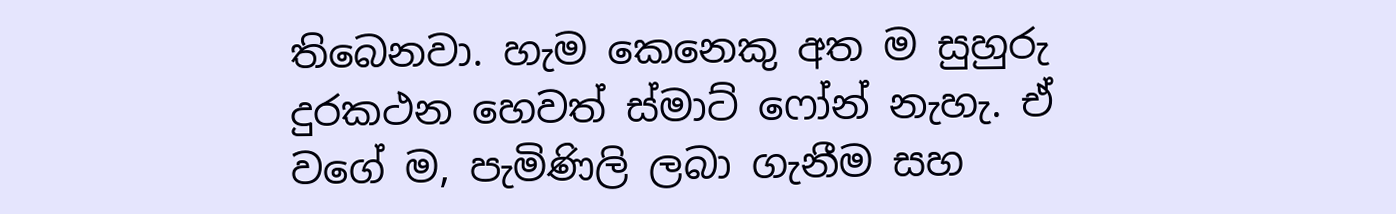තිබෙනවා. හැම කෙනෙකු අත ම සුහුරු දුරකථන හෙවත් ස්මාට් ෆෝන් නැහැ. ඒ වගේ ම, පැමිණිලි ලබා ගැනීම සහ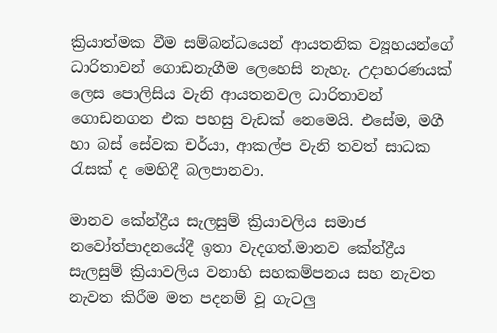ක්‍රියාත්මක වීම සම්බන්ධයෙන් ආයතනික ව්‍යූහයන්ගේ ධාරිතාවන් ගොඩනැගීම ලෙහෙසි නැහැ. උදාහරණයක් ලෙස පොලිසිය වැනි ආයතනවල ධාරිතාවන් ගොඩනගන එක පහසු වැඩක් නෙමෙයි. එසේම, මගී හා බස් සේවක චර්යා, ආකල්ප වැනි තවත් සාධක රැසක් ද මෙහිදී බලපානවා.

මානව කේන්ද්‍රීය සැලසුම් ක්‍රියාවලිය සමාජ නවෝත්පාදනයේදී ඉතා වැදගත්.මානව කේන්ද්‍රීය සැලසුම් ක්‍රියාවලිය වනාහි සහකම්පනය සහ නැවත නැවත කිරීම මත පදනම් වූ ගැටලු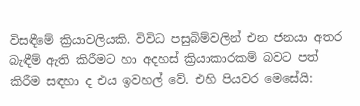විසඳීමේ ක්‍රියාවලියකි. විවිධ පසුබිම්වලින් එන ජනයා අතර බැඳීම් ඇති කිරීමට හා අදහස් ක්‍රියාකාරකම් බවට පත් කිරීම සඳහා ද එය ඉවහල් වේ. එහි පියවර මෙසේයි: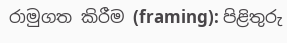රාමුගත කිරීම (framing): පිළිතුරු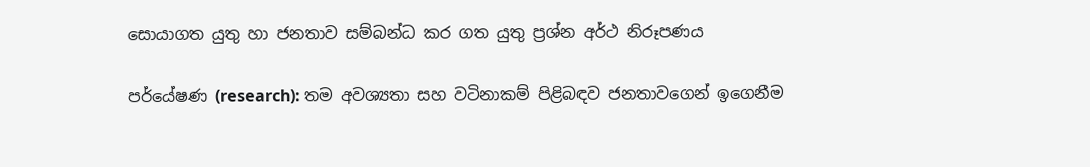සොයාගත යුතු හා ජනතාව සම්බන්ධ කර ගත යුතු ප්‍ර‍ශ්න අර්ථ නිරූපණය

පර්යේෂණ (research): තම අවශ්‍යතා සහ වටිනාකම් පිළිබඳව ජනතාවගෙන් ඉගෙනීම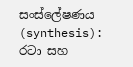සංස්ලේෂණය (synthesis): රටා සහ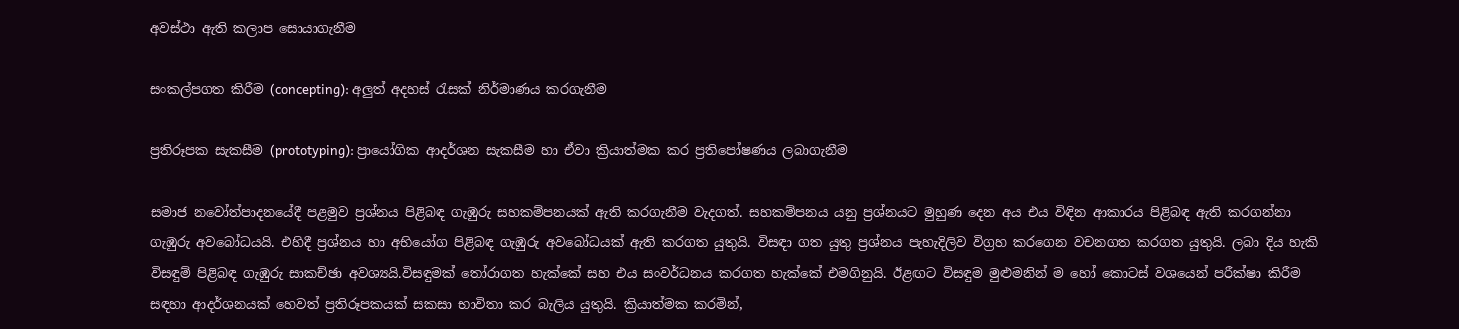අවස්ථා ඇති කලාප සොයාගැනීම

සංකල්පගත කිරීම (concepting): අලුත් අදහස් රැසක් නිර්මාණය කරගැනීම

ප්‍ර‍තිරූපක සැකසීම (prototyping): ප්‍රායෝගික ආදර්ශන සැකසීම හා ඒවා ක්‍රියාත්මක කර ප්‍ර‍තිපෝෂණය ලබාගැනීම

සමාජ නවෝත්පාදනයේදී පළමුව ප්‍ර‍ශ්නය පිළිබඳ ගැඹුරු සහකම්පනයක් ඇති කරගැනීම වැදගත්. සහකම්පනය යනු ප්‍ර‍ශ්නයට මුහුණ දෙන අය එය විඳින ආකාරය පිළිබඳ ඇති කරගන්නා ගැඹුරු අවබෝධයයි. එහිදී ප්‍ර‍ශ්නය හා අභියෝග පිළිබඳ ගැඹුරු අවබෝධයක් ඇති කරගත යුතුයි. විසඳා ගත යුතු ප්‍ර‍ශ්නය පැහැදිලිව විග්‍ර‍හ කරගෙන වචනගත කරගත යුතුයි. ලබා දිය හැකි විසඳුම් පිළිබඳ ගැඹුරු සාකච්ඡා අවශ්‍යයි.විසඳුමක් තෝරාගත හැක්කේ සහ එය සංවර්ධනය කරගත හැක්කේ එමගිනුයි. ඊළඟට විසඳුම මුළුමනින් ම හෝ කොටස් වශයෙන් පරීක්ෂා කිරීම සඳහා ආදර්ශනයක් හෙවත් ප්‍ර‍තිරූපකයක් සකසා භාවිතා කර බැලිය යුතුයි. ක්‍රියාත්මක කරමින්,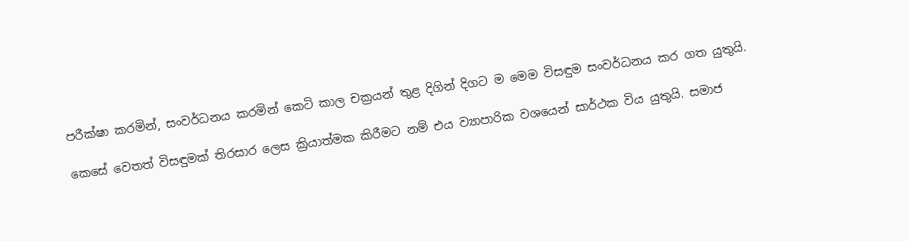පරීක්ෂා කරමින්, සංවර්ධනය කරමින් කෙටි කාල චක්‍ර‍යන් තුළ දිගින් දිගට ම මෙම විසඳුම සංවර්ධනය කර ගත යුතුයි.

කෙසේ වෙතත් විසඳුමක් තිරසාර ලෙස ක්‍රියාත්මක කිරීමට නම් එය ව්‍යාපාරික වශයෙන් සාර්ථක විය යුතුයි. සමාජ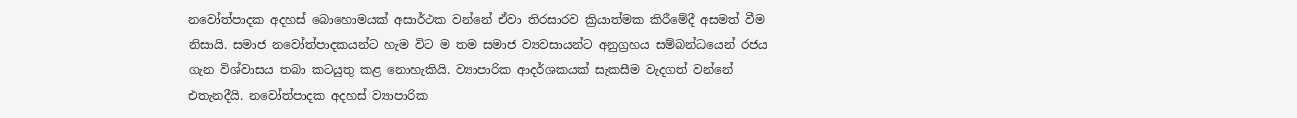නවෝත්පාදක අදහස් බොහොමයක් අසාර්ථක වන්නේ ඒවා තිරසාරව ක්‍රියාත්මක කිරීමේදී අසමත් වීම නිසායි. සමාජ නවෝත්පාදකයන්ට හැම විට ම තම සමාජ ව්‍යවසායන්ට අනුග්‍ර‍හය සම්බන්ධයෙන් රජය ගැන විශ්වාසය තබා කටයුතු කළ නොහැකියි. ව්‍යාපාරික ආදර්ශකයක් සැකසීම වැදගත් වන්නේ එතැනදීයි. නවෝත්පාදක අදහස් ව්‍යාපාරික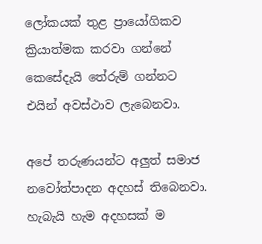ලෝකයක් තුළ ප්‍රායෝගිකව ක්‍රියාත්මක කරවා ගන්නේ කෙසේදැයි තේරුම් ගන්නට එයින් අවස්ථාව ලැබෙනවා.

අපේ තරුණයන්ට අලුත් සමාජ නවෝත්පාදන අදහස් තිබෙනවා. හැබැයි හැම අදහසක් ම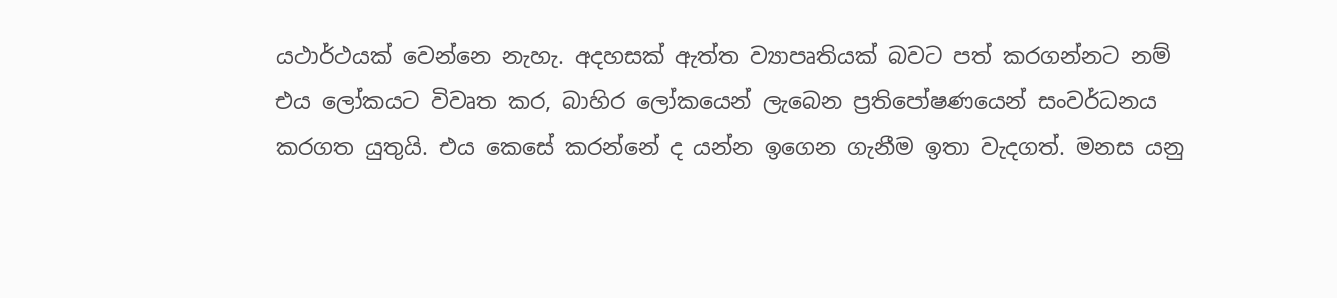යථාර්ථයක් වෙන්නෙ නැහැ. අදහසක් ඇත්ත ව්‍යාපෘතියක් බවට පත් කරගන්නට නම් එය ලෝකයට විවෘත කර, බාහිර ලෝකයෙන් ලැබෙන ප්‍ර‍තිපෝෂණයෙන් සංවර්ධනය කරගත යුතුයි. එය කෙසේ කරන්නේ ද යන්න ඉගෙන ගැනීම ඉතා වැදගත්. මනස යනු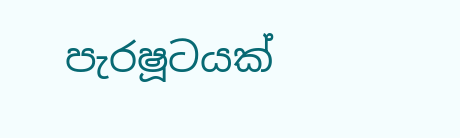පැරෂූටයක්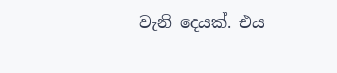වැනි දෙයක්. එය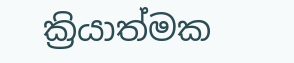ක්‍රියාත්මක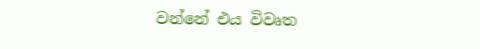වන්නේ එය විවෘත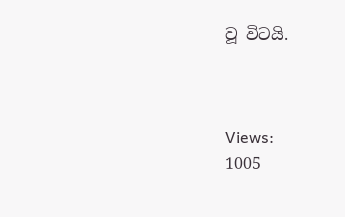වූ විටයි.



Views:
1005